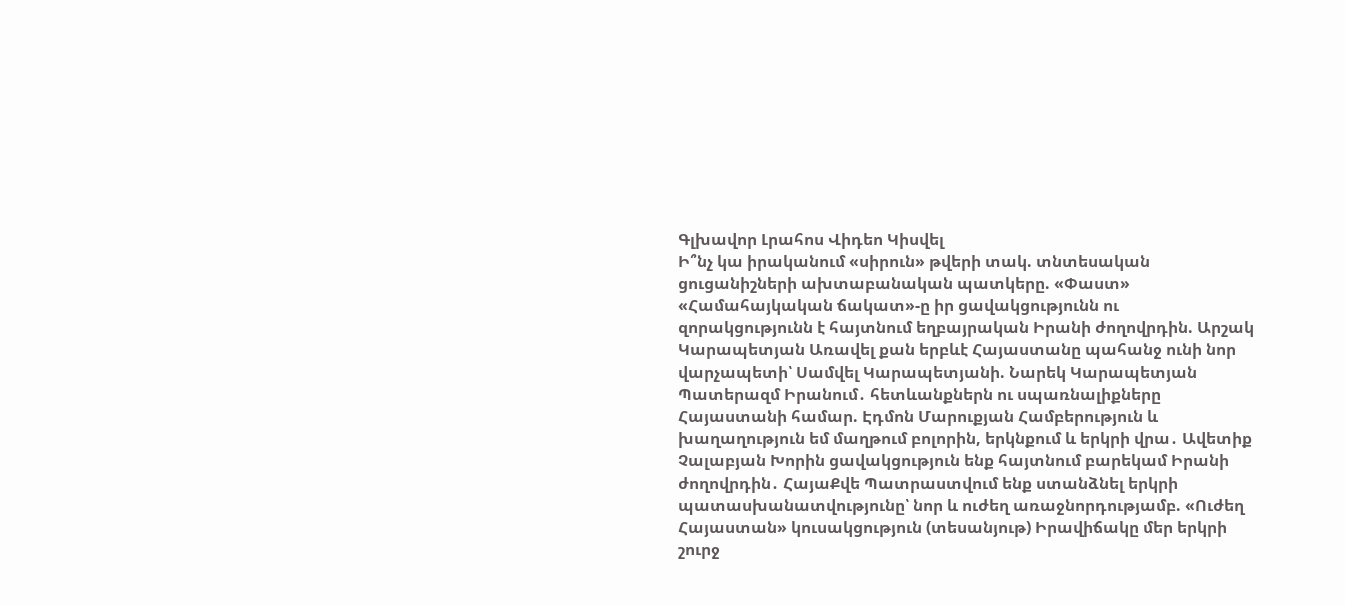Գլխավոր Լրահոս Վիդեո Կիսվել
Ի՞նչ կա իրականում «սիրուն» թվերի տակ. տնտեսական ցուցանիշների ախտաբանական պատկերը. «Փաստ» «Համահայկական ճակատ»-ը իր ցավակցությունն ու զորակցությունն է հայտնում եղբայրական Իրանի ժողովրդին. Արշակ Կարապետյան Առավել քան երբևէ Հայաստանը պահանջ ունի նոր վարչապետի՝ Սամվել Կարապետյանի. Նարեկ Կարապետյան Պատերազմ Իրանում․ հետևանքներն ու սպառնալիքները Հայաստանի համար. Էդմոն Մարուքյան Համբերություն և խաղաղություն եմ մաղթում բոլորին, երկնքում և երկրի վրա․ Ավետիք Չալաբյան Խորին ցավակցություն ենք հայտնում բարեկամ Իրանի ժողովրդին․ ՀայաՔվե Պատրաստվում ենք ստանձնել երկրի պատասխանատվությունը՝ նոր և ուժեղ առաջնորդությամբ. «Ուժեղ Հայաստան» կուսակցություն (տեսանյութ) Իրավիճակը մեր երկրի շուրջ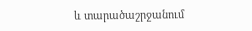և տարածաշրջանում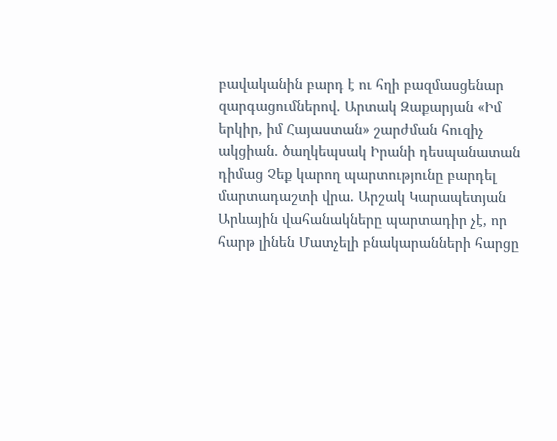բավականին բարդ է ու հղի բազմասցենար զարգացումներով. Արտակ Զաքարյան «Իմ երկիր, իմ Հայաստան» շարժման հուզիչ ակցիան. ծաղկեպսակ Իրանի դեսպանատան դիմաց Չեք կարող պարտությունը բարդել մարտադաշտի վրա. Արշակ Կարապետյան Արևային վահանակները պարտադիր չէ, որ հարթ լինեն Մատչելի բնակարանների հարցը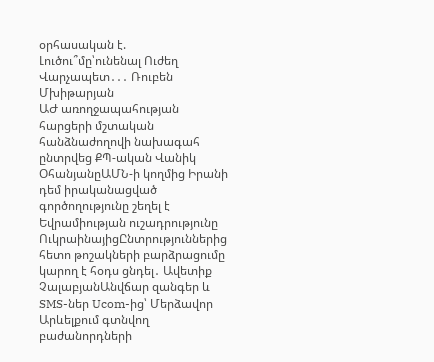օրհասական է. Լուծու՞մը՝ունենալ Ուժեղ Վարչապետ․․․ Ռուբեն Մխիթարյան
ԱԺ առողջապահության հարցերի մշտական հանձնաժողովի նախագահ ընտրվեց ՔՊ-ական Վանիկ ՕհանյանըԱՄՆ-ի կողմից Իրանի դեմ իրականացված գործողությունը շեղել է Եվրամիության ուշադրությունը ՈւկրաինայիցԸնտրություններից հետո թոշակների բարձրացումը կարող է հօդս ցնդել․ Ավետիք ՉալաբյանԱնվճար զանգեր և SMS-ներ Ucom-ից՝ Մերձավոր Արևելքում գտնվող բաժանորդների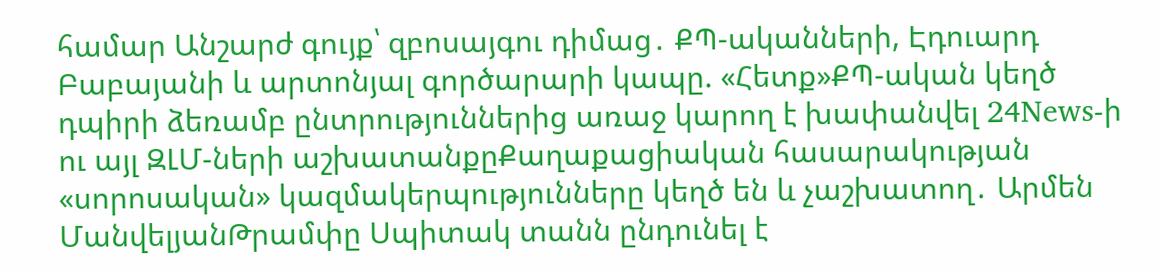համար Անշարժ գույք՝ զբոսայգու դիմաց․ ՔՊ-ականների, Էդուարդ Բաբայանի և արտոնյալ գործարարի կապը. «Հետք»ՔՊ-ական կեղծ դպիրի ձեռամբ ընտրություններից առաջ կարող է խափանվել 24News-ի ու այլ ԶԼՄ-ների աշխատանքըՔաղաքացիական հասարակության «սորոսական» կազմակերպությունները կեղծ են և չաշխատող․ Արմեն ՄանվելյանԹրամփը Սպիտակ տանն ընդունել է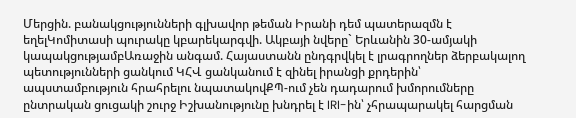Մերցին. բանակցությունների գլխավոր թեման Իրանի դեմ պատերազմն է եղելԿոմիտասի պուրակը կբարեկարգվի. Ակբայի նվերը` Երևանին 30-ամյակի կապակցությամբԱռաջին անգամ. Հայաստանն ընդգրվկել է լրագրողներ ձերբակալող պետությունների ցանկում ԿՀՎ ցանկանում է զինել իրանցի քրդերին՝ ապստամբություն հրահրելու նպատակովՔՊ-ում չեն դադարում խմորումները ընտրական ցուցակի շուրջ Իշխանությունը խնդրել է IRI-ին՝ չհրապարակել հարցման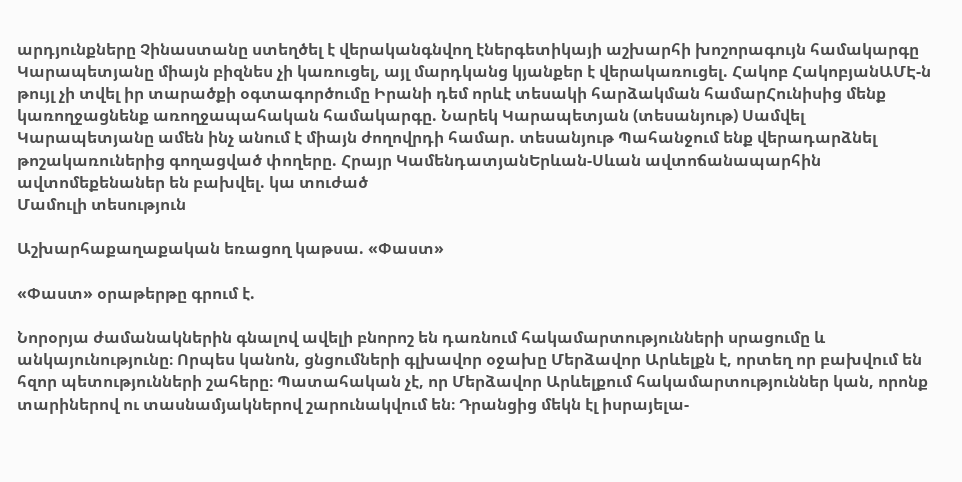արդյունքները Չինաստանը ստեղծել է վերականգնվող էներգետիկայի աշխարհի խոշորագույն համակարգը Կարապետյանը միայն բիզնես չի կառուցել, այլ մարդկանց կյանքեր է վերակառուցել. Հակոբ ՀակոբյանԱՄԷ-ն թույլ չի տվել իր տարածքի օգտագործումը Իրանի դեմ որևէ տեսակի հարձակման համարՀունիսից մենք կառողջացնենք առողջապահական համակարգը. Նարեկ Կարապետյան (տեսանյութ) Սամվել Կարապետյանը ամեն ինչ անում է միայն ժողովրդի համար. տեսանյութ Պահանջում ենք վերադարձնել թոշակառուներից գողացված փողերը. Հրայր ԿամենդատյանԵրևան-Սևան ավտոճանապարհին ավտոմեքենաներ են բախվել. կա տուժած
Մամուլի տեսություն

Աշխարհաքաղաքական եռացող կաթսա. «Փաստ»

«Փաստ» օրաթերթը գրում է.

Նորօրյա ժամանակներին գնալով ավելի բնորոշ են դառնում հակամարտությունների սրացումը և անկայունությունը։ Որպես կանոն, ցնցումների գլխավոր օջախը Մերձավոր Արևելքն է, որտեղ որ բախվում են հզոր պետությունների շահերը։ Պատահական չէ, որ Մերձավոր Արևելքում հակամարտություններ կան, որոնք տարիներով ու տասնամյակներով շարունակվում են։ Դրանցից մեկն էլ իսրայելա-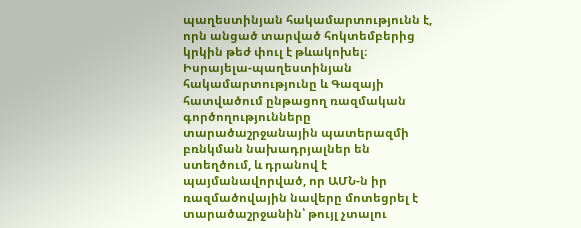պաղեստինյան հակամարտությունն է, որն անցած տարված հոկտեմբերից կրկին թեժ փուլ է թևակոխել։ Իսրայելա-պաղեստինյան հակամարտությունը և Գազայի հատվածում ընթացող ռազմական գործողությունները տարածաշրջանային պատերազմի բռնկման նախադրյալներ են ստեղծում, և դրանով է պայմանավորված, որ ԱՄՆ-ն իր ռազմածովային նավերը մոտեցրել է տարածաշրջանին՝ թույլ չտալու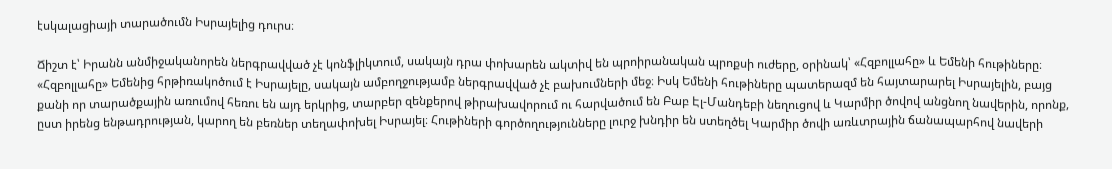էսկալացիայի տարածումն Իսրայելից դուրս։

Ճիշտ է՝ Իրանն անմիջականորեն ներգրավված չէ կոնֆլիկտում, սակայն դրա փոխարեն ակտիվ են պրոիրանական պրոքսի ուժերը, օրինակ՝ «Հզբոլլահը» և Եմենի հութիները։ «Հզբոլլահը» Եմենից հրթիռակոծում է Իսրայելը, սակայն ամբողջությամբ ներգրավված չէ բախումների մեջ։ Իսկ Եմենի հութիները պատերազմ են հայտարարել Իսրայելին, բայց քանի որ տարածքային առումով հեռու են այդ երկրից, տարբեր զենքերով թիրախավորում ու հարվածում են Բաբ Էլ-Մանդեբի նեղուցով և Կարմիր ծովով անցնող նավերին, որոնք, ըստ իրենց ենթադրության, կարող են բեռներ տեղափոխել Իսրայել։ Հութիների գործողությունները լուրջ խնդիր են ստեղծել Կարմիր ծովի առևտրային ճանապարհով նավերի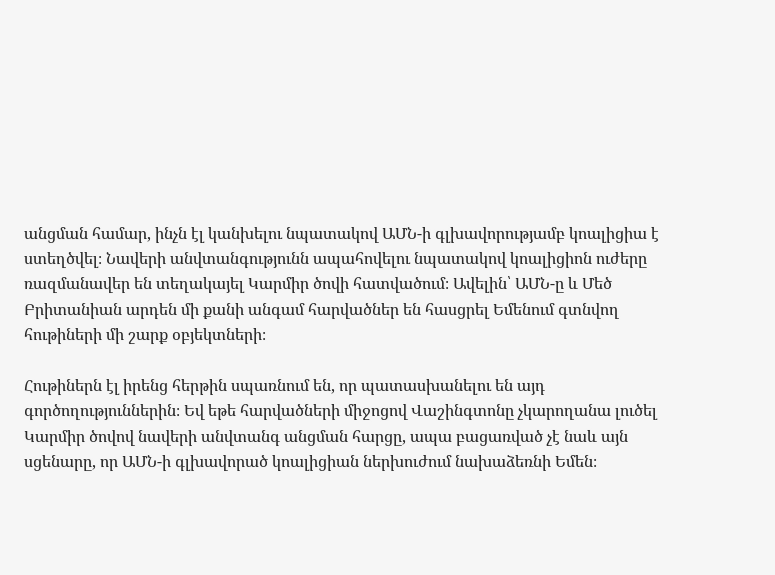անցման համար, ինչն էլ կանխելու նպատակով ԱՄՆ-ի գլխավորությամբ կոալիցիա է ստեղծվել։ Նավերի անվտանգությունն ապահովելու նպատակով կոալիցիոն ուժերը ռազմանավեր են տեղակայել Կարմիր ծովի հատվածում։ Ավելին՝ ԱՄՆ-ը և Մեծ Բրիտանիան արդեն մի քանի անգամ հարվածներ են հասցրել Եմենում գտնվող հութիների մի շարք օբյեկտների։

Հութիներն էլ իրենց հերթին սպառնում են, որ պատասխանելու են այդ գործողություններին։ Եվ եթե հարվածների միջոցով Վաշինգտոնը չկարողանա լուծել Կարմիր ծովով նավերի անվտանգ անցման հարցը, ապա բացառված չէ նաև այն սցենարը, որ ԱՄՆ-ի գլխավորած կոալիցիան ներխուժում նախաձեռնի Եմեն։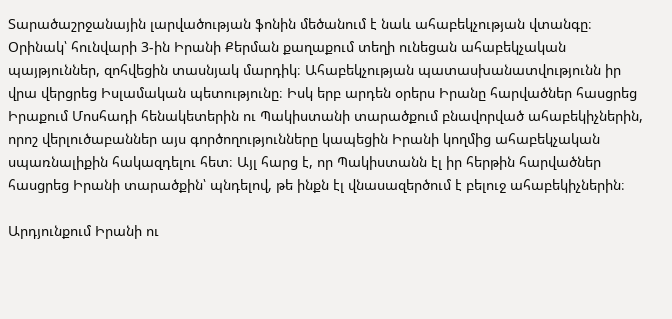Տարածաշրջանային լարվածության ֆոնին մեծանում է նաև ահաբեկչության վտանգը։ Օրինակ՝ հունվարի 3-ին Իրանի Քերման քաղաքում տեղի ունեցան ահաբեկչական պայթյուններ, զոհվեցին տասնյակ մարդիկ։ Ահաբեկչության պատասխանատվությունն իր վրա վերցրեց Իսլամական պետությունը։ Իսկ երբ արդեն օրերս Իրանը հարվածներ հասցրեց Իրաքում Մոսհադի հենակետերին ու Պակիստանի տարածքում բնավորված ահաբեկիչներին, որոշ վերլուծաբաններ այս գործողությունները կապեցին Իրանի կողմից ահաբեկչական սպառնալիքին հակազդելու հետ։ Այլ հարց է, որ Պակիստանն էլ իր հերթին հարվածներ հասցրեց Իրանի տարածքին՝ պնդելով, թե ինքն էլ վնասազերծում է բելուջ ահաբեկիչներին։

Արդյունքում Իրանի ու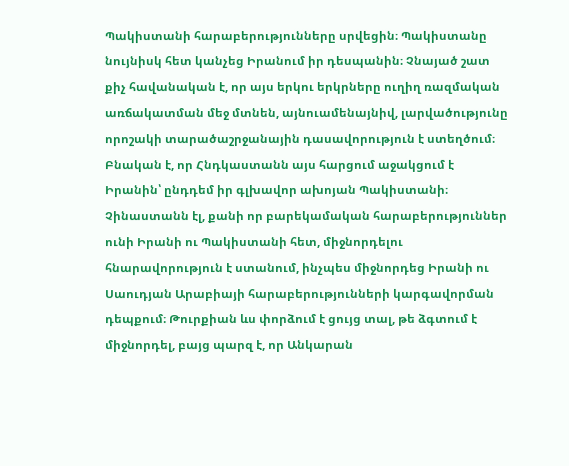Պակիստանի հարաբերությունները սրվեցին։ Պակիստանը նույնիսկ հետ կանչեց Իրանում իր դեսպանին։ Չնայած շատ քիչ հավանական է, որ այս երկու երկրները ուղիղ ռազմական առճակատման մեջ մտնեն, այնուամենայնիվ, լարվածությունը որոշակի տարածաշրջանային դասավորություն է ստեղծում։ Բնական է, որ Հնդկաստանն այս հարցում աջակցում է Իրանին՝ ընդդեմ իր գլխավոր ախոյան Պակիստանի։ Չինաստանն էլ, քանի որ բարեկամական հարաբերություններ ունի Իրանի ու Պակիստանի հետ, միջնորդելու հնարավորություն է ստանում, ինչպես միջնորդեց Իրանի ու Սաուդյան Արաբիայի հարաբերությունների կարգավորման դեպքում։ Թուրքիան ևս փորձում է ցույց տալ, թե ձգտում է միջնորդել, բայց պարզ է, որ Անկարան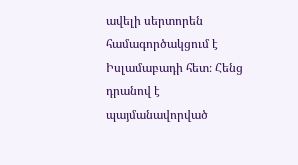ավելի սերտորեն համագործակցում է Իսլամաբադի հետ։ Հենց դրանով է պայմանավորված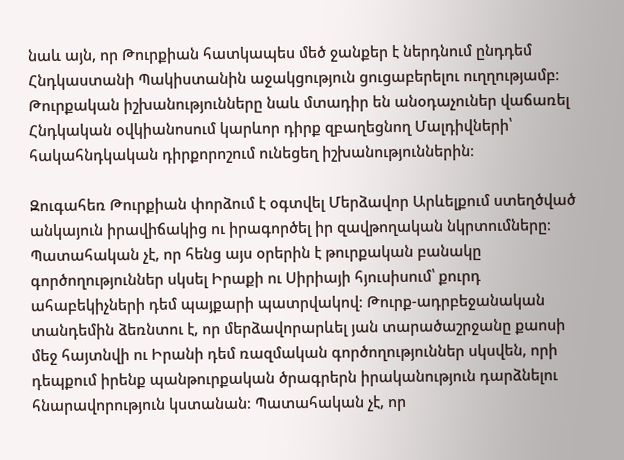նաև այն, որ Թուրքիան հատկապես մեծ ջանքեր է ներդնում ընդդեմ Հնդկաստանի Պակիստանին աջակցություն ցուցաբերելու ուղղությամբ։ Թուրքական իշխանությունները նաև մտադիր են անօդաչուներ վաճառել Հնդկական օվկիանոսում կարևոր դիրք զբաղեցնող Մալդիվների՝ հակահնդկական դիրքորոշում ունեցեղ իշխանություններին։

Զուգահեռ Թուրքիան փորձում է օգտվել Մերձավոր Արևելքում ստեղծված անկայուն իրավիճակից ու իրագործել իր զավթողական նկրտումները։ Պատահական չէ, որ հենց այս օրերին է թուրքական բանակը գործողություններ սկսել Իրաքի ու Սիրիայի հյուսիսում՝ քուրդ ահաբեկիչների դեմ պայքարի պատրվակով։ Թուրք-ադրբեջանական տանդեմին ձեռնտու է, որ մերձավորարևել յան տարածաշրջանը քաոսի մեջ հայտնվի ու Իրանի դեմ ռազմական գործողություններ սկսվեն, որի դեպքում իրենք պանթուրքական ծրագրերն իրականություն դարձնելու հնարավորություն կստանան։ Պատահական չէ, որ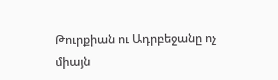Թուրքիան ու Ադրբեջանը ոչ միայն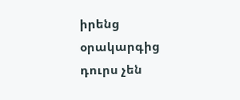իրենց օրակարգից դուրս չեն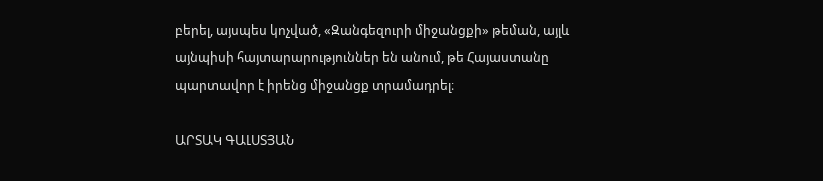բերել, այսպես կոչված, «Զանգեզուրի միջանցքի» թեման, այլև այնպիսի հայտարարություններ են անում, թե Հայաստանը պարտավոր է իրենց միջանցք տրամադրել։

ԱՐՏԱԿ ԳԱԼՍՏՅԱՆ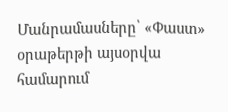Մանրամասները՝ «Փաստ» օրաթերթի այսօրվա համարում